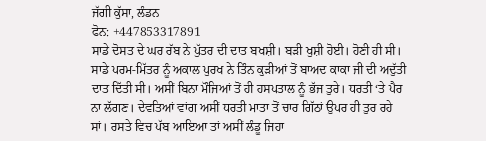ਜੱਗੀ ਕੁੱਸਾ, ਲੰਡਨ
ਫੋਨ: +447853317891
ਸਾਡੇ ਦੋਸਤ ਦੇ ਘਰ ਰੱਬ ਨੇ ਪੁੱਤਰ ਦੀ ਦਾਤ ਬਖਸ਼ੀ। ਬੜੀ ਖੁਸ਼ੀ ਹੋਈ। ਹੋਣੀ ਹੀ ਸੀ। ਸਾਡੇ ਪਰਮ-ਮਿੱਤਰ ਨੂੰ ਅਕਾਲ ਪੁਰਖ ਨੇ ਤਿੰਨ ਕੁੜੀਆਂ ਤੋਂ ਬਾਅਦ ਕਾਕਾ ਜੀ ਦੀ ਅਦੁੱਤੀ ਦਾਤ ਦਿੱਤੀ ਸੀ। ਅਸੀਂ ਬਿਨਾ ਮੌਜਿਆਂ ਤੋਂ ਹੀ ਹਸਪਤਾਲ ਨੂੰ ਭੱਜ ਤੁਰੇ। ਧਰਤੀ ‘ਤੇ ਪੈਰ ਨਾ ਲੱਗਣ। ਦੇਵਤਿਆਂ ਵਾਂਗ ਅਸੀਂ ਧਰਤੀ ਮਾਤਾ ਤੋਂ ਚਾਰ ਗਿੱਠਾਂ ਉਪਰ ਹੀ ਤੁਰ ਰਹੇ ਸਾਂ। ਰਸਤੇ ਵਿਚ ਪੱਬ ਆਇਆ ਤਾਂ ਅਸੀਂ ਲੰਡੂ ਜਿਹਾ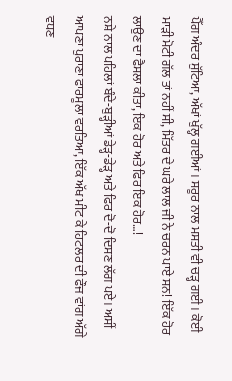ਪੈੱਗ ਅੰਦਰ ਸੁੱਟਿਆ, ਅੱਖਾਂ ਖੁੱਲ੍ਹ ਗਈਆਂ। ਸਰੂਰ ਨਾਲ ਮਸਤੀ ਵੀ ਚੜ੍ਹ ਗਈ। ਕੋਈ ਮਾੜੀ ਮੋਟੀ ਗੱਲ ਤਾਂ ਨਹੀਂ ਸੀ, ਮਿੱਤਰ ਦੇ ਘਰੇ ਲਾਲ ਜੀ ਨੇ ਚਰਨ ਪਾਏ ਸਨ! ਇੱਕ ਹੋਰ ਲਾਉਣ ਦਾ ਫੈਸਲਾ ਕੀਤਾ, ਇਕ ਹੋਰ ਅਤੇ ਫਿਰ ਇਕ ਹੋਰ…!
ਨਸ਼ੇ ਨਾਲ ਪਹਿਲਾਂ ਬੰਦੇ-ਬੁੜ੍ਹੀਆਂ ਡੇੜ੍ਹ-ਡੇੜ੍ਹ ਅਤੇ ਫਿਰ ਦੋ-ਦੋ ਦਿਸਣ ਲੱਗ ਪਏ। ਅਸੀਂ ਆਪਣਾ ਪੁਰਾਣਾ ਫਾਰਮੂਲਾ ਵਰਤਿਆ, ਇੱਕ ਅੱਖ ਮੀਟ ਕੇ ਹਿਟਲਰ ਦੀ ਫੌਜ ਵਾਂਗ ਅੱਗੇ ਵਧਣ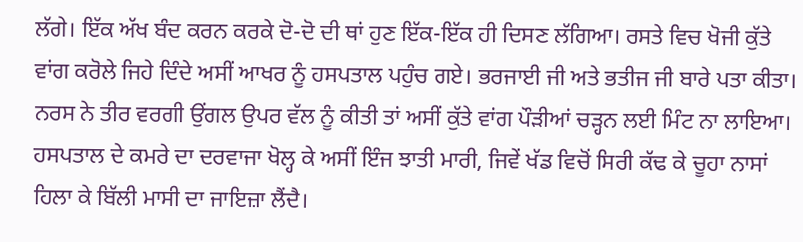ਲੱਗੇ। ਇੱਕ ਅੱਖ ਬੰਦ ਕਰਨ ਕਰਕੇ ਦੋ-ਦੋ ਦੀ ਥਾਂ ਹੁਣ ਇੱਕ-ਇੱਕ ਹੀ ਦਿਸਣ ਲੱਗਿਆ। ਰਸਤੇ ਵਿਚ ਖੋਜੀ ਕੁੱਤੇ ਵਾਂਗ ਕਰੋਲੇ ਜਿਹੇ ਦਿੰਦੇ ਅਸੀਂ ਆਖਰ ਨੂੰ ਹਸਪਤਾਲ ਪਹੁੰਚ ਗਏ। ਭਰਜਾਈ ਜੀ ਅਤੇ ਭਤੀਜ ਜੀ ਬਾਰੇ ਪਤਾ ਕੀਤਾ। ਨਰਸ ਨੇ ਤੀਰ ਵਰਗੀ ਉਂਗਲ ਉਪਰ ਵੱਲ ਨੂੰ ਕੀਤੀ ਤਾਂ ਅਸੀਂ ਕੁੱਤੇ ਵਾਂਗ ਪੌੜੀਆਂ ਚੜ੍ਹਨ ਲਈ ਮਿੰਟ ਨਾ ਲਾਇਆ। ਹਸਪਤਾਲ ਦੇ ਕਮਰੇ ਦਾ ਦਰਵਾਜਾ ਖੋਲ੍ਹ ਕੇ ਅਸੀਂ ਇੰਜ ਝਾਤੀ ਮਾਰੀ, ਜਿਵੇਂ ਖੱਡ ਵਿਚੋਂ ਸਿਰੀ ਕੱਢ ਕੇ ਚੂਹਾ ਨਾਸਾਂ ਹਿਲਾ ਕੇ ਬਿੱਲੀ ਮਾਸੀ ਦਾ ਜਾਇਜ਼ਾ ਲੈਂਦੈ।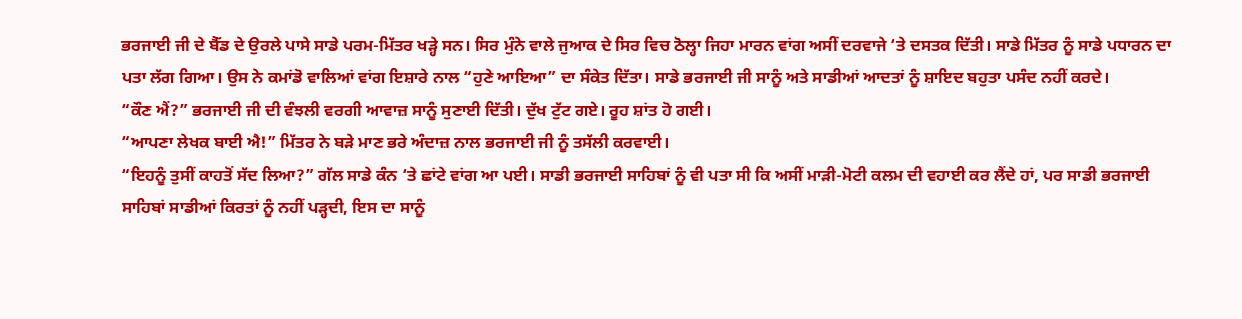ਭਰਜਾਈ ਜੀ ਦੇ ਬੈੱਡ ਦੇ ਉਰਲੇ ਪਾਸੇ ਸਾਡੇ ਪਰਮ-ਮਿੱਤਰ ਖੜ੍ਹੇ ਸਨ। ਸਿਰ ਮੁੰਨੇ ਵਾਲੇ ਜੁਆਕ ਦੇ ਸਿਰ ਵਿਚ ਠੋਲ੍ਹਾ ਜਿਹਾ ਮਾਰਨ ਵਾਂਗ ਅਸੀਂ ਦਰਵਾਜੇ ‘ਤੇ ਦਸਤਕ ਦਿੱਤੀ। ਸਾਡੇ ਮਿੱਤਰ ਨੂੰ ਸਾਡੇ ਪਧਾਰਨ ਦਾ ਪਤਾ ਲੱਗ ਗਿਆ। ਉਸ ਨੇ ਕਮਾਂਡੋ ਵਾਲਿਆਂ ਵਾਂਗ ਇਸ਼ਾਰੇ ਨਾਲ “ਹੁਣੇ ਆਇਆ” ਦਾ ਸੰਕੇਤ ਦਿੱਤਾ। ਸਾਡੇ ਭਰਜਾਈ ਜੀ ਸਾਨੂੰ ਅਤੇ ਸਾਡੀਆਂ ਆਦਤਾਂ ਨੂੰ ਸ਼ਾਇਦ ਬਹੁਤਾ ਪਸੰਦ ਨਹੀਂ ਕਰਦੇ।
“ਕੌਣ ਐਂ?” ਭਰਜਾਈ ਜੀ ਦੀ ਵੰਝਲੀ ਵਰਗੀ ਆਵਾਜ਼ ਸਾਨੂੰ ਸੁਣਾਈ ਦਿੱਤੀ। ਦੁੱਖ ਟੁੱਟ ਗਏ। ਰੂਹ ਸ਼ਾਂਤ ਹੋ ਗਈ।
“ਆਪਣਾ ਲੇਖਕ ਬਾਈ ਐ!” ਮਿੱਤਰ ਨੇ ਬੜੇ ਮਾਣ ਭਰੇ ਅੰਦਾਜ਼ ਨਾਲ ਭਰਜਾਈ ਜੀ ਨੂੰ ਤਸੱਲੀ ਕਰਵਾਈ।
“ਇਹਨੂੰ ਤੁਸੀਂ ਕਾਹਤੋਂ ਸੱਦ ਲਿਆ?” ਗੱਲ ਸਾਡੇ ਕੰਨ ‘ਤੇ ਛਾਂਟੇ ਵਾਂਗ ਆ ਪਈ। ਸਾਡੀ ਭਰਜਾਈ ਸਾਹਿਬਾਂ ਨੂੰ ਵੀ ਪਤਾ ਸੀ ਕਿ ਅਸੀਂ ਮਾੜੀ-ਮੋਟੀ ਕਲਮ ਦੀ ਵਹਾਈ ਕਰ ਲੈਂਦੇ ਹਾਂ, ਪਰ ਸਾਡੀ ਭਰਜਾਈ ਸਾਹਿਬਾਂ ਸਾਡੀਆਂ ਕਿਰਤਾਂ ਨੂੰ ਨਹੀਂ ਪੜ੍ਹਦੀ, ਇਸ ਦਾ ਸਾਨੂੰ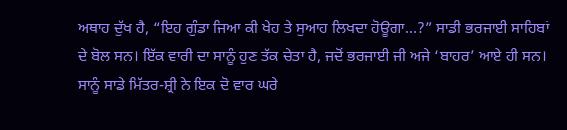ਅਥਾਹ ਦੁੱਖ ਹੈ, “ਇਹ ਗੁੰਡਾ ਜਿਆ ਕੀ ਖੇਹ ਤੇ ਸੁਆਹ ਲਿਖਦਾ ਹੋਊਗਾ…?” ਸਾਡੀ ਭਰਜਾਈ ਸਾਹਿਬਾਂ ਦੇ ਬੋਲ ਸਨ। ਇੱਕ ਵਾਰੀ ਦਾ ਸਾਨੂੰ ਹੁਣ ਤੱਕ ਚੇਤਾ ਹੈ, ਜਦੋਂ ਭਰਜਾਈ ਜੀ ਅਜੇ ‘ਬਾਹਰ’ ਆਏ ਹੀ ਸਨ। ਸਾਨੂੰ ਸਾਡੇ ਮਿੱਤਰ-ਸ਼੍ਰੀ ਨੇ ਇਕ ਦੋ ਵਾਰ ਘਰੇ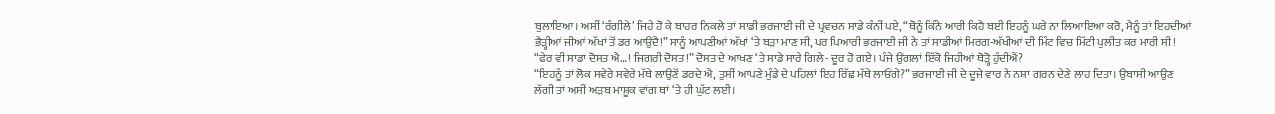ਬੁਲਾਇਆ। ਅਸੀਂ ‘ਰੰਗੀਲੇ’ ਜਿਹੇ ਹੋ ਕੇ ਬਾਹਰ ਨਿਕਲੇ ਤਾਂ ਸਾਡੀ ਭਰਜਾਈ ਜੀ ਦੇ ਪ੍ਰਵਚਨ ਸਾਡੇ ਕੰਨੀਂ ਪਏ, “ਥੋਨੂੰ ਕਿੰਨੇ ਆਰੀ ਕਿਹੈ ਬਈ ਇਹਨੂੰ ਘਰੇ ਨਾ ਲਿਆਇਆ ਕਰੋ, ਮੈਨੂੰ ਤਾਂ ਇਹਦੀਆਂ ਭੈੜ੍ਹੀਆਂ ਜੀਆਂ ਅੱਖਾਂ ਤੋਂ ਡਰ ਆਉਂਦੈ!” ਸਾਨੂੰ ਆਪਣੀਆਂ ਅੱਖਾਂ ‘ਤੇ ਬੜਾ ਮਾਣ ਸੀ, ਪਰ ਪਿਆਰੀ ਭਰਜਾਈ ਜੀ ਨੇ ਤਾਂ ਸਾਡੀਆਂ ਮਿਰਗ-ਅੱਖੀਆਂ ਦੀ ਮਿੰਟ ਵਿਚ ਮਿੱਟੀ ਪੁਲੀਤ ਕਰ ਮਾਰੀ ਸੀ!
“ਫੇਰ ਵੀ ਸਾਡਾ ਦੋਸਤ ਐ…! ਜਿਗਰੀ ਦੋਸਤ!” ਦੋਸਤ ਦੇ ਆਖਣ ‘ਤੇ ਸਾਡੇ ਸਾਰੇ ਗਿਲੇ- ਦੂਰ ਹੋ ਗਏ। ਪੰਜੇ ਉਂਗਲਾਂ ਇੱਕੋ ਜਿਹੀਆਂ ਥੋੜ੍ਹੋ ਹੁੰਦੀਐਂ?
“ਇਹਨੂੰ ਤਾਂ ਲੋਕ ਸਵੇਰੇ ਸਵੇਰੇ ਮੱਥੇ ਲਾਉਣੋਂ ਡਰਦੇ ਐ, ਤੁਸੀਂ ਆਪਣੇ ਮੁੰਡੇ ਦੇ ਪਹਿਲਾਂ ਇਹ ਰਿੱਛ ਮੱਥੇ ਲਾਓਂਗੇ?” ਭਰਜਾਈ ਜੀ ਦੇ ਦੂਜੇ ਵਾਰ ਨੇ ਨਸ਼ਾ ਗਰਨ ਦੇਣੇ ਲਾਹ ਦਿਤਾ। ਉਬਾਸੀ ਆਉਣ ਲੱਗੀ ਤਾਂ ਅਸੀਂ ਅੜਬ ਮਾਸ਼ੂਕ ਵਾਂਗ ਥਾਂ ‘ਤੇ ਹੀ ਘੁੱਟ ਲਈ।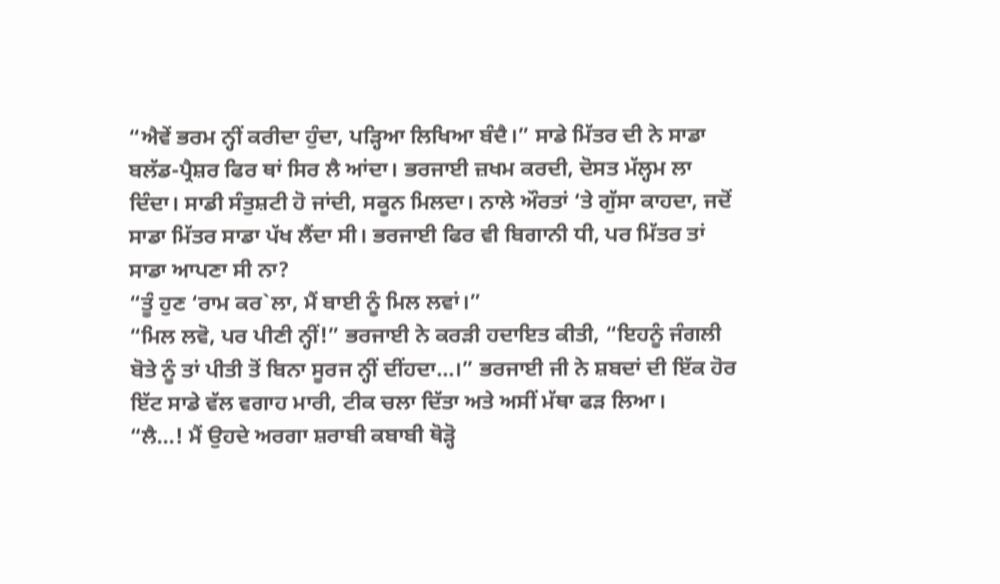“ਐਵੇਂ ਭਰਮ ਨ੍ਹੀਂ ਕਰੀਦਾ ਹੁੰਦਾ, ਪੜ੍ਹਿਆ ਲਿਖਿਆ ਬੰਦੈ।” ਸਾਡੇ ਮਿੱਤਰ ਦੀ ਨੇ ਸਾਡਾ ਬਲੱਡ-ਪ੍ਰੈਸ਼ਰ ਫਿਰ ਥਾਂ ਸਿਰ ਲੈ ਆਂਦਾ। ਭਰਜਾਈ ਜ਼ਖਮ ਕਰਦੀ, ਦੋਸਤ ਮੱਲ੍ਹਮ ਲਾ ਦਿੰਦਾ। ਸਾਡੀ ਸੰਤੁਸ਼ਟੀ ਹੋ ਜਾਂਦੀ, ਸਕੂਨ ਮਿਲਦਾ। ਨਾਲੇ ਔਰਤਾਂ ‘ਤੇ ਗੁੱਸਾ ਕਾਹਦਾ, ਜਦੋਂ ਸਾਡਾ ਮਿੱਤਰ ਸਾਡਾ ਪੱਖ ਲੈਂਦਾ ਸੀ। ਭਰਜਾਈ ਫਿਰ ਵੀ ਬਿਗਾਨੀ ਧੀ, ਪਰ ਮਿੱਤਰ ਤਾਂ ਸਾਡਾ ਆਪਣਾ ਸੀ ਨਾ?
“ਤੂੰ ਹੁਣ ‘ਰਾਮ ਕਰ`ਲਾ, ਮੈਂ ਬਾਈ ਨੂੰ ਮਿਲ ਲਵਾਂ।”
“ਮਿਲ ਲਵੋ, ਪਰ ਪੀਣੀ ਨ੍ਹੀਂ!” ਭਰਜਾਈ ਨੇ ਕਰੜੀ ਹਦਾਇਤ ਕੀਤੀ, “ਇਹਨੂੰ ਜੰਗਲੀ ਬੋਤੇ ਨੂੰ ਤਾਂ ਪੀਤੀ ਤੋਂ ਬਿਨਾ ਸੂਰਜ ਨ੍ਹੀਂ ਦੀਂਹਦਾ…।” ਭਰਜਾਈ ਜੀ ਨੇ ਸ਼ਬਦਾਂ ਦੀ ਇੱਕ ਹੋਰ ਇੱਟ ਸਾਡੇ ਵੱਲ ਵਗਾਹ ਮਾਰੀ, ਟੀਕ ਚਲਾ ਦਿੱਤਾ ਅਤੇ ਅਸੀਂ ਮੱਥਾ ਫੜ ਲਿਆ।
“ਲੈ…! ਮੈਂ ਉਹਦੇ ਅਰਗਾ ਸ਼ਰਾਬੀ ਕਬਾਬੀ ਥੋੜ੍ਹੋ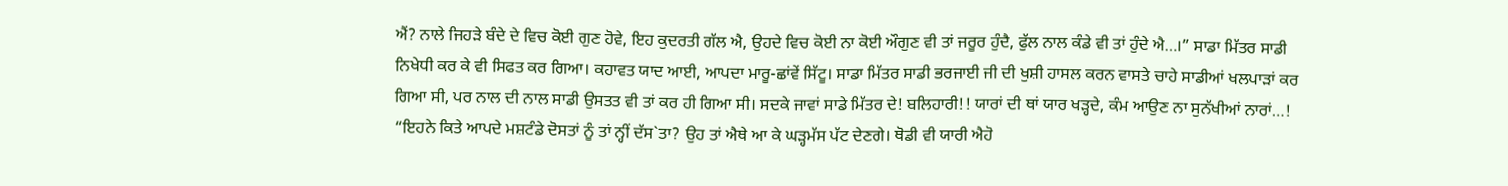ਐਂ? ਨਾਲੇ ਜਿਹੜੇ ਬੰਦੇ ਦੇ ਵਿਚ ਕੋਈ ਗੁਣ ਹੋਵੇ, ਇਹ ਕੁਦਰਤੀ ਗੱਲ ਐ, ਉਹਦੇ ਵਿਚ ਕੋਈ ਨਾ ਕੋਈ ਔਗੁਣ ਵੀ ਤਾਂ ਜਰੂਰ ਹੁੰਦੈ, ਫੁੱਲ ਨਾਲ ਕੰਡੇ ਵੀ ਤਾਂ ਹੁੰਦੇ ਐ…।” ਸਾਡਾ ਮਿੱਤਰ ਸਾਡੀ ਨਿਖੇਧੀ ਕਰ ਕੇ ਵੀ ਸਿਫਤ ਕਰ ਗਿਆ। ਕਹਾਵਤ ਯਾਦ ਆਈ, ਆਪਦਾ ਮਾਰੂ-ਛਾਂਵੇਂ ਸਿੱਟੂ। ਸਾਡਾ ਮਿੱਤਰ ਸਾਡੀ ਭਰਜਾਈ ਜੀ ਦੀ ਖੁਸ਼ੀ ਹਾਸਲ ਕਰਨ ਵਾਸਤੇ ਚਾਹੇ ਸਾਡੀਆਂ ਖਲਪਾੜਾਂ ਕਰ ਗਿਆ ਸੀ, ਪਰ ਨਾਲ ਦੀ ਨਾਲ ਸਾਡੀ ਉਸਤਤ ਵੀ ਤਾਂ ਕਰ ਹੀ ਗਿਆ ਸੀ। ਸਦਕੇ ਜਾਵਾਂ ਸਾਡੇ ਮਿੱਤਰ ਦੇ! ਬਲਿਹਾਰੀ!! ਯਾਰਾਂ ਦੀ ਥਾਂ ਯਾਰ ਖੜ੍ਹਦੇ, ਕੰਮ ਆਉਣ ਨਾ ਸੁਨੱਖੀਆਂ ਨਾਰਾਂ…!
“ਇਹਨੇ ਕਿਤੇ ਆਪਦੇ ਮਸ਼ਟੰਡੇ ਦੋਸਤਾਂ ਨੂੰ ਤਾਂ ਨ੍ਹੀਂ ਦੱਸ`ਤਾ? ਉਹ ਤਾਂ ਐਥੇ ਆ ਕੇ ਘੜ੍ਹਮੱਸ ਪੱਟ ਦੇਣਗੇ। ਥੋਡੀ ਵੀ ਯਾਰੀ ਐਹੋ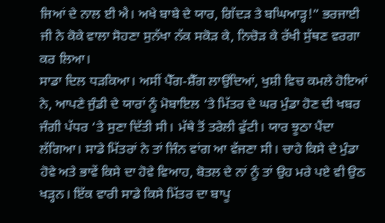ਜਿਆਂ ਦੇ ਨਾਲ ਈ ਐ। ਅਖੇ ਬਾਬੇ ਦੇ ਯਾਰ, ਗਿੱਦੜ ਤੇ ਬਘਿਆੜ੍ਹ!” ਭਰਜਾਈ ਜੀ ਨੇ ਕੋਕੇ ਵਾਲਾ ਸੋਹਣਾ ਸੁਨੱਖਾ ਨੱਕ ਸਕੋੜ ਕੇ, ਨਿਚੋੜ ਕੇ ਰੱਖੀ ਸੁੱਥਣ ਵਰਗਾ ਕਰ ਲਿਆ।
ਸਾਡਾ ਦਿਲ ਧੜਕਿਆ। ਅਸੀਂ ਪੈੱਗ-ਸ਼ੈੱਗ ਲਾਉਂਦਿਆਂ, ਖੁਸ਼ੀ ਵਿਚ ਕਮਲੇ ਹੋਇਆਂ ਨੇ, ਆਪਣੇ ਜੁੰਡੀ ਦੇ ਯਾਰਾਂ ਨੂੰ ਮੋਬਾਇਲ ‘ਤੇ ਮਿੱਤਰ ਦੇ ਘਰ ਮੁੰਡਾ ਹੋਣ ਦੀ ਖਬਰ ਜੰਗੀ ਪੱਧਰ ‘ਤੇ ਸੁਣਾ ਦਿੱਤੀ ਸੀ। ਮੱਥੇ ਤੋਂ ਤਰੇਲੀ ਫੁੱਟੀ। ਯਾਰ ਝੂਠਾ ਪੈਂਦਾ ਲੱਗਿਆ। ਸਾਡੇ ਮਿੱਤਰਾਂ ਨੇ ਤਾਂ ਜਿੰਨ ਵਾਂਗ ਆ ਵੱਜਣਾ ਸੀ। ਚਾਹੇ ਕਿਸੇ ਦੇ ਮੁੰਡਾ ਹੋਵੇ ਅਤੇ ਭਾਵੇਂ ਕਿਸੇ ਦਾ ਹੋਵੇ ਵਿਆਹ, ਬੋਤਲ ਦੇ ਨਾਂ ਨੂੰ ਤਾਂ ਉਹ ਮਰੇ ਪਏ ਵੀ ਉਠ ਖੜ੍ਹਨ। ਇੱਕ ਵਾਰੀ ਸਾਡੇ ਕਿਸੇ ਮਿੱਤਰ ਦਾ ਬਾਪੂ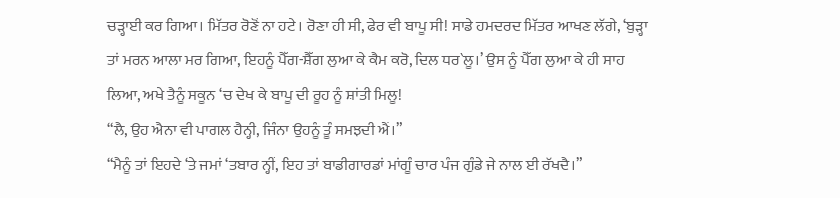ਚੜ੍ਹਾਈ ਕਰ ਗਿਆ। ਮਿੱਤਰ ਰੋਣੋਂ ਨਾ ਹਟੇ। ਰੋਣਾ ਹੀ ਸੀ, ਫੇਰ ਵੀ ਬਾਪੂ ਸੀ! ਸਾਡੇ ਹਮਦਰਦ ਮਿੱਤਰ ਆਖਣ ਲੱਗੇ, ‘ਬੁੜ੍ਹਾ ਤਾਂ ਮਰਨ ਆਲਾ ਮਰ ਗਿਆ, ਇਹਨੂੰ ਪੈੱਗ-ਸ਼ੈੱਗ ਲੁਆ ਕੇ ਕੈਮ ਕਰੋ, ਦਿਲ ਧਰ`ਲੂ।’ ਉਸ ਨੂੰ ਪੈੱਗ ਲੁਆ ਕੇ ਹੀ ਸਾਹ ਲਿਆ, ਅਖੇ ਤੈਨੂੰ ਸਕੂਨ ‘ਚ ਦੇਖ ਕੇ ਬਾਪੂ ਦੀ ਰੂਹ ਨੂੰ ਸ਼ਾਂਤੀ ਮਿਲੂ!
“ਲੈ, ਉਹ ਐਨਾ ਵੀ ਪਾਗਲ ਹੈਨ੍ਹੀ, ਜਿੰਨਾ ਉਹਨੂੰ ਤੂੰ ਸਮਝਦੀ ਐਂ।”
“ਮੈਨੂੰ ਤਾਂ ਇਹਦੇ ‘ਤੇ ਜਮਾਂ ‘ਤਬਾਰ ਨ੍ਹੀਂ, ਇਹ ਤਾਂ ਬਾਡੀਗਾਰਡਾਂ ਮਾਂਗੂੰ ਚਾਰ ਪੰਜ ਗੁੰਡੇ ਜੇ ਨਾਲ ਈ ਰੱਖਦੈ।”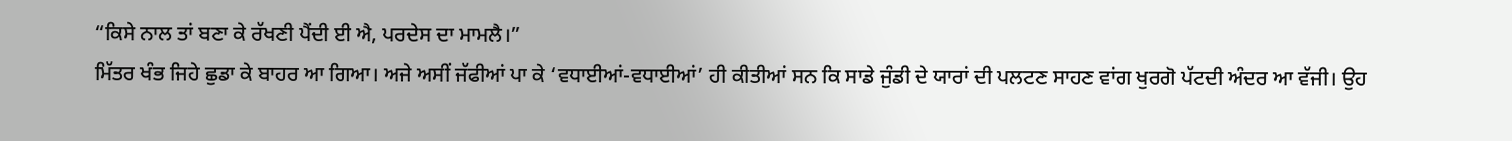“ਕਿਸੇ ਨਾਲ ਤਾਂ ਬਣਾ ਕੇ ਰੱਖਣੀ ਪੈਂਦੀ ਈ ਐ, ਪਰਦੇਸ ਦਾ ਮਾਮਲੈ।”
ਮਿੱਤਰ ਖੰਭ ਜਿਹੇ ਛੁਡਾ ਕੇ ਬਾਹਰ ਆ ਗਿਆ। ਅਜੇ ਅਸੀਂ ਜੱਫੀਆਂ ਪਾ ਕੇ ‘ਵਧਾਈਆਂ-ਵਧਾਈਆਂ’ ਹੀ ਕੀਤੀਆਂ ਸਨ ਕਿ ਸਾਡੇ ਜੁੰਡੀ ਦੇ ਯਾਰਾਂ ਦੀ ਪਲਟਣ ਸਾਹਣ ਵਾਂਗ ਖੁਰਗੋ ਪੱਟਦੀ ਅੰਦਰ ਆ ਵੱਜੀ। ਉਹ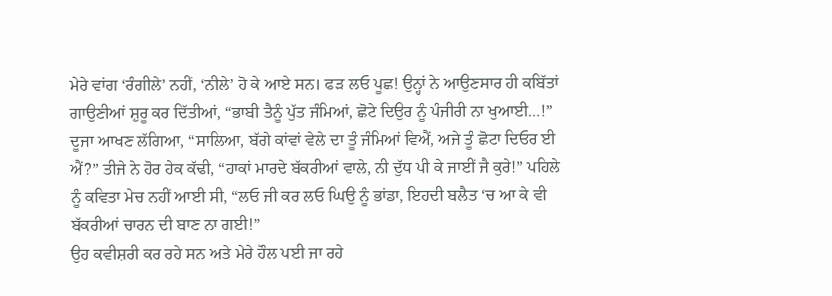ਮੇਰੇ ਵਾਂਗ ‘ਰੰਗੀਲੇ’ ਨਹੀਂ, ‘ਨੀਲੇ’ ਹੋ ਕੇ ਆਏ ਸਨ। ਫੜ ਲਓ ਪੂਛ! ਉਨ੍ਹਾਂ ਨੇ ਆਉਣਸਾਰ ਹੀ ਕਬਿੱਤਾਂ ਗਾਉਣੀਆਂ ਸ਼ੁਰੂ ਕਰ ਦਿੱਤੀਆਂ, “ਭਾਬੀ ਤੈਨੂੰ ਪੁੱਤ ਜੰਮਿਆਂ, ਛੋਟੇ ਦਿਉਰ ਨੂੰ ਪੰਜੀਰੀ ਨਾ ਖੁਆਈ…!” ਦੂਜਾ ਆਖਣ ਲੱਗਿਆ, “ਸਾਲਿਆ, ਬੱਗੇ ਕਾਂਵਾਂ ਵੇਲੇ ਦਾ ਤੂੰ ਜੰਮਿਆਂ ਵਿਐਂ, ਅਜੇ ਤੂੰ ਛੋਟਾ ਦਿਓਰ ਈ ਐਂ?” ਤੀਜੇ ਨੇ ਹੋਰ ਹੇਕ ਕੱਢੀ, “ਹਾਕਾਂ ਮਾਰਦੇ ਬੱਕਰੀਆਂ ਵਾਲੇ, ਨੀ ਦੁੱਧ ਪੀ ਕੇ ਜਾਈਂ ਜੈ ਕੁਰੇ!” ਪਹਿਲੇ ਨੂੰ ਕਵਿਤਾ ਮੇਚ ਨਹੀਂ ਆਈ ਸੀ, “ਲਓ ਜੀ ਕਰ ਲਓ ਘਿਉ ਨੂੰ ਭਾਂਡਾ, ਇਹਦੀ ਬਲੈਤ ‘ਚ ਆ ਕੇ ਵੀ ਬੱਕਰੀਆਂ ਚਾਰਨ ਦੀ ਬਾਣ ਨਾ ਗਈ!”
ਉਹ ਕਵੀਸ਼ਰੀ ਕਰ ਰਹੇ ਸਨ ਅਤੇ ਮੇਰੇ ਹੌਲ ਪਈ ਜਾ ਰਹੇ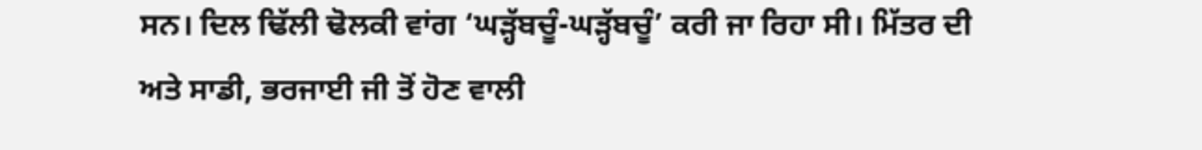ਸਨ। ਦਿਲ ਢਿੱਲੀ ਢੋਲਕੀ ਵਾਂਗ ‘ਘੜ੍ਹੱਬਚੂੰ-ਘੜ੍ਹੱਬਚੂੰ’ ਕਰੀ ਜਾ ਰਿਹਾ ਸੀ। ਮਿੱਤਰ ਦੀ ਅਤੇ ਸਾਡੀ, ਭਰਜਾਈ ਜੀ ਤੋਂ ਹੋਣ ਵਾਲੀ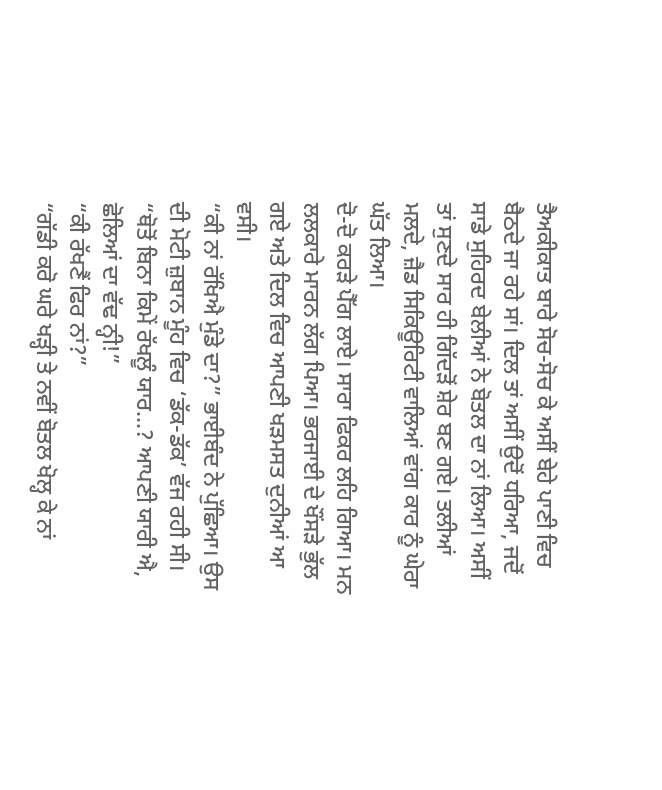ਤੈਅਕੀਕਾਤ ਬਾਰੇ ਸੋਚ-ਸੋਚ ਕੇ ਅਸੀਂ ਬੇਹੇ ਪਾਣੀ ਵਿਚ ਬੈਠਦੇ ਜਾ ਰਹੇ ਸਾਂ। ਦਿਲ ਤਾਂ ਅਸੀਂ ਉਦੋਂ ਧਰਿਆ, ਜਦੋਂ ਸਾਡੇ ਸੁਹਿਰਦ ਬੇਲੀਆਂ ਨੇ ਬੋਤਲ ਦਾ ਨਾਂ ਲਿਆ। ਅਸੀਂ ਤਾਂ ਸੁਣਦੇ ਸਾਰ ਹੀ ਗਿੱਦੜੋਂ ਸ਼ੇਰ ਬਣ ਗਏ। ਤਲੀਆਂ ਮਲਦੇ, ਜ਼ੈਡ ਸਿਕਿਊਰਿਟੀ ਵਾਲਿਆਂ ਵਾਂਗ ਕਾਰ ਨੂੰ ਘੇਰਾ ਘੱਤ ਲਿਆ।
ਦੋ-ਦੋ ਕਰੜੇ ਪੈੱਗ ਲਾਏ। ਸਾਰਾ ਫਿਕਰ ਲਹਿ ਗਿਆ। ਮਨ ਲਲਕਾਰੇ ਮਾਰਨ ਲੱਗ ਪਿਆ। ਭਰਜਾਈ ਦੇ ਖੌਂਸੜੇ ਭੁੱਲ ਗਏ ਅਤੇ ਦਿਲ ਵਿਚ ਆਪਣੀ ਖੜਮਸਤ ਦੁਨੀਆਂ ਆ ਵਸੀ।
“ਕੀ ਨਾਂ ਰੱਖਿਐ ਮੁੰਡੇ ਦਾ?” ਭਾਈਬੰਦ ਨੇ ਪੁੱਛਿਆ। ਉਸ ਦੀ ਮੋਟੀ ਜ਼ੁਬਾਨ ਮੂੰਹ ਵਿਚ ‘ਡੱਕ-ਡੱਕ’ ਵੱਜ ਰਹੀ ਸੀ।
“ਥੋਤੋਂ ਬਿਨਾ ਕਿਮੇਂ ਰੱਖਲੂੰ ਯਾਰ…? ਆਪਣੀ ਯਾਰੀ ਐ, ਛੋਲਿਆਂ ਦਾ ਵੱਢ ਨ੍ਹੀ!”
“ਕੀ ਰੱਖਣੈਂ ਫਿਰ ਨਾਂ?”
“ਗੱਡੀ ਕਰੋ ਘਰੇ ਖੜ੍ਹੀ ਤੇ ਨਵੀਂ ਬੋਤਲ ਖੋਲ੍ਹ ਕੇ ਨਾਂ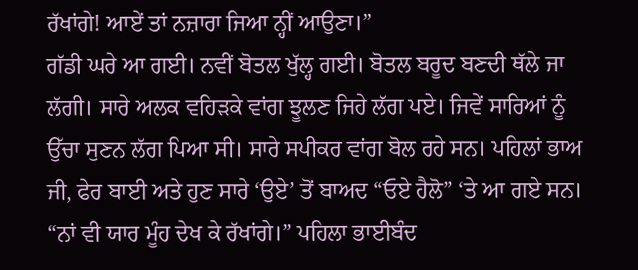ਰੱਖਾਂਗੇ! ਆਏਂ ਤਾਂ ਨਜ਼ਾਰਾ ਜਿਆ ਨ੍ਹੀਂ ਆਉਣਾ।”
ਗੱਡੀ ਘਰੇ ਆ ਗਈ। ਨਵੀਂ ਬੋਤਲ ਖੁੱਲ੍ਹ ਗਈ। ਬੋਤਲ ਬਰੂਦ ਬਣਦੀ ਥੱਲੇ ਜਾ ਲੱਗੀ। ਸਾਰੇ ਅਲਕ ਵਹਿੜਕੇ ਵਾਂਗ ਝੂਲਣ ਜਿਹੇ ਲੱਗ ਪਏ। ਜਿਵੇਂ ਸਾਰਿਆਂ ਨੂੰ ਉੱਚਾ ਸੁਣਨ ਲੱਗ ਪਿਆ ਸੀ। ਸਾਰੇ ਸਪੀਕਰ ਵਾਂਗ ਬੋਲ ਰਹੇ ਸਨ। ਪਹਿਲਾਂ ਭਾਅ ਜੀ, ਫੇਰ ਬਾਈ ਅਤੇ ਹੁਣ ਸਾਰੇ ‘ਉਏ’ ਤੋਂ ਬਾਅਦ “ਓਏ ਹੈਲੋ” ‘ਤੇ ਆ ਗਏ ਸਨ।
“ਨਾਂ ਵੀ ਯਾਰ ਮੂੰਹ ਦੇਖ ਕੇ ਰੱਖਾਂਗੇ।” ਪਹਿਲਾ ਭਾਈਬੰਦ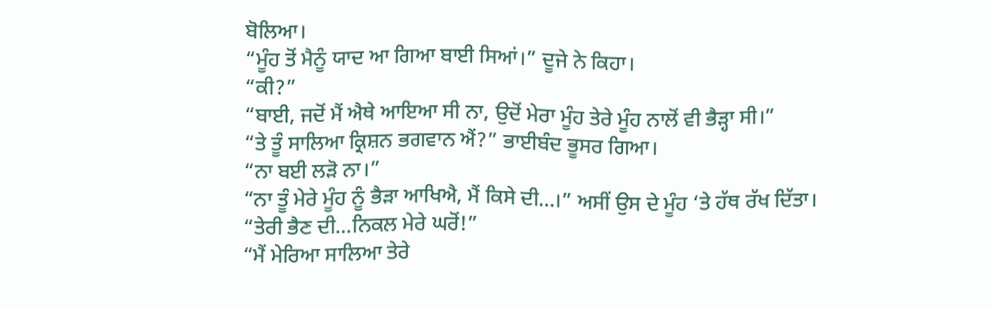ਬੋਲਿਆ।
“ਮੂੰਹ ਤੋਂ ਮੈਨੂੰ ਯਾਦ ਆ ਗਿਆ ਬਾਈ ਸਿਆਂ।” ਦੂਜੇ ਨੇ ਕਿਹਾ।
“ਕੀ?”
“ਬਾਈ, ਜਦੋਂ ਮੈਂ ਐਥੇ ਆਇਆ ਸੀ ਨਾ, ਉਦੋਂ ਮੇਰਾ ਮੂੰਹ ਤੇਰੇ ਮੂੰਹ ਨਾਲੋਂ ਵੀ ਭੈੜ੍ਹਾ ਸੀ।”
“ਤੇ ਤੂੰ ਸਾਲਿਆ ਕ੍ਰਿਸ਼ਨ ਭਗਵਾਨ ਐਂ?” ਭਾਈਬੰਦ ਭੂਸਰ ਗਿਆ।
“ਨਾ ਬਈ ਲੜੋ ਨਾ।”
“ਨਾ ਤੂੰ ਮੇਰੇ ਮੂੰਹ ਨੂੰ ਭੈੜਾ ਆਖਿਐ, ਮੈਂ ਕਿਸੇ ਦੀ…।” ਅਸੀਂ ਉਸ ਦੇ ਮੂੰਹ ‘ਤੇ ਹੱਥ ਰੱਖ ਦਿੱਤਾ।
“ਤੇਰੀ ਭੈਣ ਦੀ…ਨਿਕਲ ਮੇਰੇ ਘਰੋਂ!”
“ਮੈਂ ਮੇਰਿਆ ਸਾਲਿਆ ਤੇਰੇ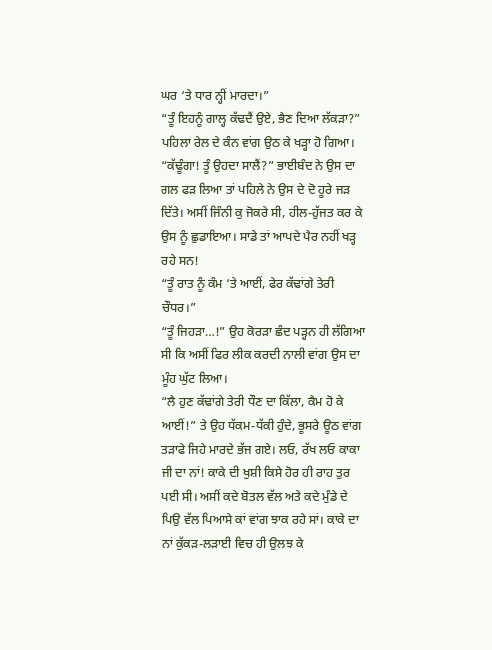ਘਰ ‘ਤੇ ਧਾਰ ਨ੍ਹੀਂ ਮਾਰਦਾ।”
“ਤੂੰ ਇਹਨੂੰ ਗਾਲ੍ਹ ਕੱਢਦੈਂ ਉਏ, ਭੈਣ ਦਿਆ ਲੱਕੜਾ?” ਪਹਿਲਾ ਰੇਲ ਦੇ ਕੰਨ ਵਾਂਗ ਉਠ ਕੇ ਖੜ੍ਹਾ ਹੋ ਗਿਆ।
“ਕੱਢੂੰਗਾ! ਤੂੰ ਉਹਦਾ ਸਾਲੈਂ?” ਭਾਈਬੰਦ ਨੇ ਉਸ ਦਾ ਗਲ ਫੜ ਲਿਆ ਤਾਂ ਪਹਿਲੇ ਨੇ ਉਸ ਦੇ ਦੋ ਹੂਰੇ ਜੜ ਦਿੱਤੇ। ਅਸੀਂ ਜਿੰਨੀ ਕੁ ਜੋਕਰੇ ਸੀ, ਹੀਲ-ਹੁੱਜਤ ਕਰ ਕੇ ਉਸ ਨੂੰ ਛੁਡਾਇਆ। ਸਾਡੇ ਤਾਂ ਆਪਦੇ ਪੈਰ ਨਹੀਂ ਖੜ੍ਹ ਰਹੇ ਸਨ!
“ਤੂੰ ਰਾਤ ਨੂੰ ਕੰਮ ‘ਤੇ ਆਈਂ, ਫੇਰ ਕੱਢਾਂਗੇ ਤੇਰੀ ਚੌਧਰ।”
“ਤੂੰ ਜਿਹੜਾ…!” ਉਹ ਕੋਰੜਾ ਛੰਦ ਪੜ੍ਹਨ ਹੀ ਲੱਗਿਆ ਸੀ ਕਿ ਅਸੀਂ ਫਿਰ ਲੀਕ ਕਰਦੀ ਨਾਲੀ ਵਾਂਗ ਉਸ ਦਾ ਮੂੰਹ ਘੁੱਟ ਲਿਆ।
“ਲੈ ਹੁਣ ਕੱਢਾਂਗੇ ਤੇਰੀ ਧੌਣ ਦਾ ਕਿੱਲਾ, ਕੈਮ ਹੋ ਕੇ ਆਈਂ!” ਤੇ ਉਹ ਧੱਕਮ-ਧੱਕੀ ਹੁੰਦੇ, ਭੂਸਰੇ ਊਠ ਵਾਂਗ ਤੜਾਫੇ ਜਿਹੇ ਮਾਰਦੇ ਭੱਜ ਗਏ। ਲਓ, ਰੱਖ ਲਓ ਕਾਕਾ ਜੀ ਦਾ ਨਾਂ! ਕਾਕੇ ਦੀ ਖੁਸ਼ੀ ਕਿਸੇ ਹੋਰ ਹੀ ਰਾਹ ਤੁਰ ਪਈ ਸੀ। ਅਸੀਂ ਕਦੇ ਬੋਤਲ ਵੱਲ ਅਤੇ ਕਦੇ ਮੁੰਡੇ ਦੇ ਪਿਉ ਵੱਲ ਪਿਆਸੇ ਕਾਂ ਵਾਂਗ ਝਾਕ ਰਹੇ ਸਾਂ। ਕਾਕੇ ਦਾ ਨਾਂ ਕੁੱਕੜ-ਲੜਾਈ ਵਿਚ ਹੀ ਉਲਝ ਕੇ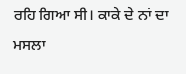ਰਹਿ ਗਿਆ ਸੀ। ਕਾਕੇ ਦੇ ਨਾਂ ਦਾ ਮਸਲਾ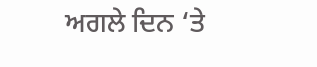ਅਗਲੇ ਦਿਨ ‘ਤੇ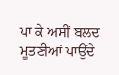ਪਾ ਕੇ ਅਸੀਂ ਬਲਦ ਮੂਤਣੀਆਂ ਪਾਉਂਦੇ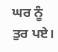ਘਰ ਨੂੰ ਤੁਰ ਪਏ।